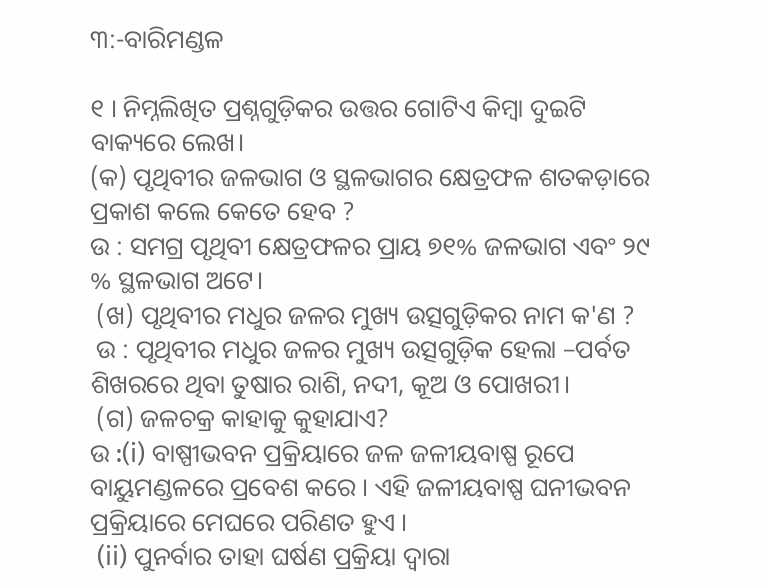୩:-ବାରିମଣ୍ଡଳ

୧ । ନିମ୍ନଲିଖିତ ପ୍ରଶ୍ନଗୁଡ଼ିକର ଉତ୍ତର ଗୋଟିଏ କିମ୍ବା ଦୁଇଟି ବାକ୍ୟରେ ଲେଖ।
(କ) ପୃଥିବୀର ଜଳଭାଗ ଓ ସ୍ଥଳଭାଗର କ୍ଷେତ୍ରଫଳ ଶତକଡ଼ାରେ ପ୍ରକାଶ କଲେ କେତେ ହେବ ?
ଉ : ସମଗ୍ର ପୃଥିବୀ କ୍ଷେତ୍ରଫଳର ପ୍ରାୟ ୭୧% ଜଳଭାଗ ଏବଂ ୨୯ % ସ୍ଥଳଭାଗ ଅଟେ।
 (ଖ) ପୃଥିବୀର ମଧୁର ଜଳର ମୁଖ୍ୟ ଉତ୍ସଗୁଡ଼ିକର ନାମ କ'ଣ ?
 ଉ : ପୃଥିବୀର ମଧୁର ଜଳର ମୁଖ୍ୟ ଉତ୍ସଗୁଡ଼ିକ ହେଲା –ପର୍ବତ ଶିଖରରେ ଥିବା ତୁଷାର ରାଶି, ନଦୀ, କୂଅ ଓ ପୋଖରୀ।
 (ଗ) ଜଳଚକ୍ର କାହାକୁ କୁହାଯାଏ?
ଉ :(i) ବାଷ୍ପୀଭବନ ପ୍ରକ୍ରିୟାରେ ଜଳ ଜଳୀୟବାଷ୍ପ ରୂପେ ବାୟୁମଣ୍ଡଳରେ ପ୍ରବେଶ କରେ । ଏହି ଜଳୀୟବାଷ୍ପ ଘନୀଭବନ ପ୍ରକ୍ରିୟାରେ ମେଘରେ ପରିଣତ ହୁଏ ।
 (ii) ପୁନର୍ବାର ତାହା ଘର୍ଷଣ ପ୍ରକ୍ରିୟା ଦ୍ବାରା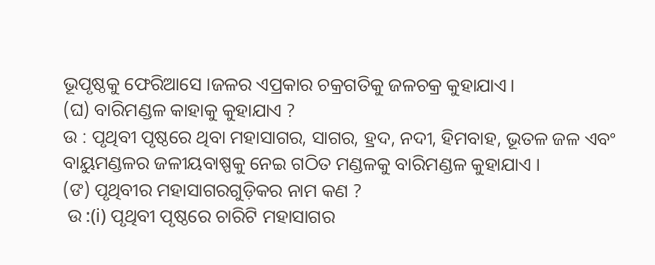ଭୂପୃଷ୍ଠକୁ ଫେରିଆସେ ।ଜଳର ଏପ୍ରକାର ଚକ୍ରଗତିକୁ ଜଳଚକ୍ର କୁହାଯାଏ।
(ଘ) ବାରିମଣ୍ଡଳ କାହାକୁ କୁହାଯାଏ ?
ଉ : ପୃଥିବୀ ପୃଷ୍ଠରେ ଥିବା ମହାସାଗର, ସାଗର, ହ୍ରଦ, ନଦୀ, ହିମବାହ, ଭୂତଳ ଜଳ ଏବଂ ବାୟୁମଣ୍ଡଳର ଜଳୀୟବାଷ୍ପକୁ ନେଇ ଗଠିତ ମଣ୍ଡଳକୁ ବାରିମଣ୍ଡଳ କୁହାଯାଏ ।
(ଙ) ପୃଥିବୀର ମହାସାଗରଗୁଡ଼ିକର ନାମ କଣ ?
 ଉ :(i) ପୃଥିବୀ ପୃଷ୍ଠରେ ଚାରିଟି ମହାସାଗର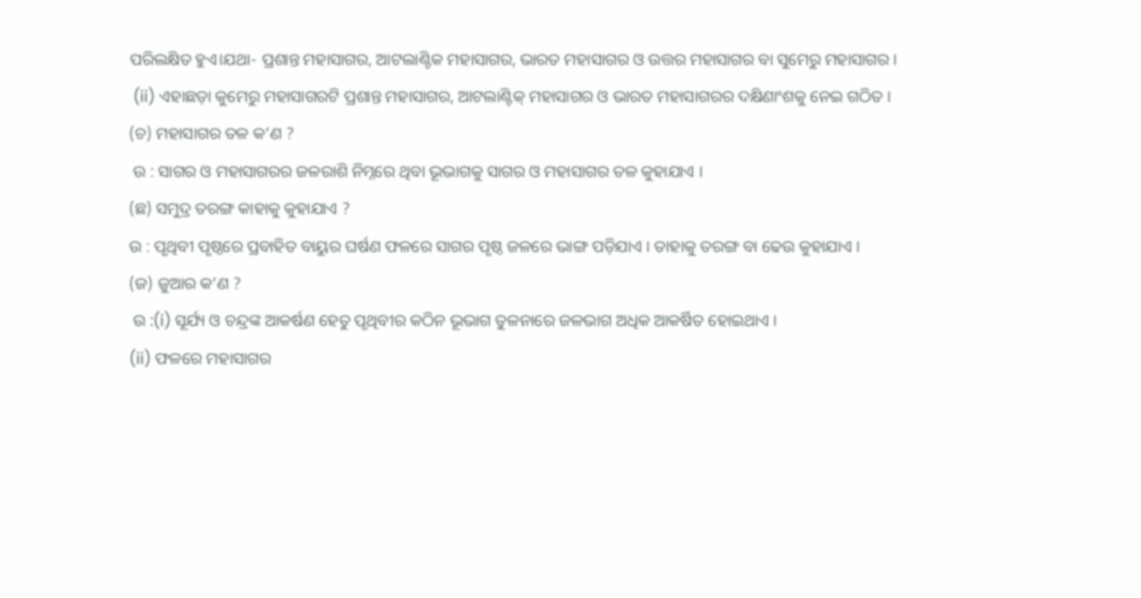ପରିଲକ୍ଷିତ ହୁଏ।ଯଥା- ପ୍ରଶାନ୍ତ ମହାସାଗର, ଆଟଲାଣ୍ଟିକ ମହାସାଗର, ଭାରତ ମହାସାଗର ଓ ଉତ୍ତର ମହାସାଗର ବା ସୁମେରୁ ମହାସାଗର ।
 (ii) ଏହାଛଡ଼ା କୁମେରୁ ମହାସାଗରଟି ପ୍ରଶାନ୍ତ ମହାସାଗର, ଆଟଲାଣ୍ଟିକ୍ ମହାସାଗର ଓ ଭାରତ ମହାସାଗରର ଦକ୍ଷିଣାଂଶକୁ ନେଇ ଗଠିତ ।
(ଚ) ମହାସାଗର ତଳ କ’ଣ ?
 ଉ : ସାଗର ଓ ମହାସାଗରର ଜଳରାଶି ନିମ୍ନରେ ଥିବା ଭୂଭାଗକୁ ସାଗର ଓ ମହାସାଗର ତଳ କୁହାଯାଏ ।
(ଛ) ସମୁଦ୍ର ତରଙ୍ଗ କାହାକୁ କୁହାଯାଏ ?
ଉ : ପୃଥିବୀ ପୃଷ୍ଠରେ ପ୍ରବାହିତ ବାୟୁର ଘର୍ଷଣ ଫଳରେ ସାଗର ପୃଷ୍ଠ ଜଳରେ ଭାଙ୍ଗ ପଡ଼ିଯାଏ । ତାହାକୁ ତରଙ୍ଗ ବା ଢେଉ କୁହାଯାଏ ।
(ଜ) ଜୁଆର କ’ଣ ?
 ଉ :(i) ସୂର୍ଯ୍ୟ ଓ ଚନ୍ଦ୍ରଙ୍କ ଆକର୍ଷଣ ହେତୁ ପୃଥିବୀର କଠିନ ଭୂଭାଗ ତୁଳନାରେ ଜଳଭାଗ ଅଧିକ ଆକର୍ଷିତ ହୋଇଥାଏ ।
(ii) ଫଳରେ ମହାସାଗର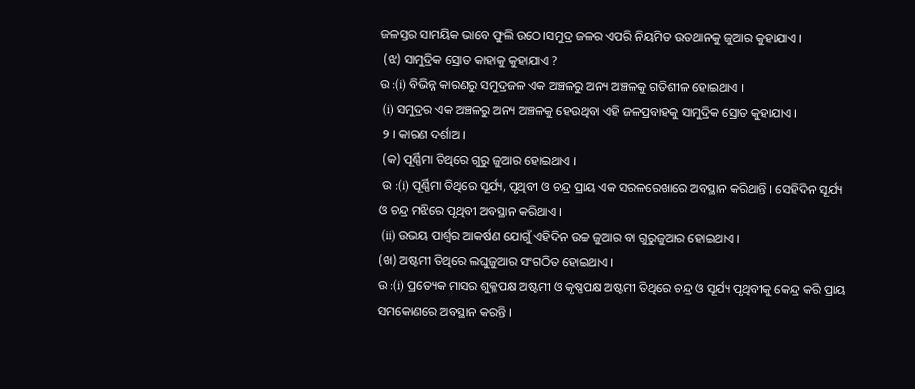ଜଳସ୍ତର ସାମୟିକ ଭାବେ ଫୁଲି ଉଠେ।ସମୁଦ୍ର ଜଳର ଏପରି ନିୟମିତ ଉତଥାନକୁ ଜୁଆର କୁହାଯାଏ ।
 (ଝ) ସାମୁଦ୍ରିକ ସ୍ରୋତ କାହାକୁ କୁହାଯାଏ ?
ଉ :(i) ବିଭିନ୍ନ କାରଣରୁ ସମୁଦ୍ରଜଳ ଏକ ଅଞ୍ଚଳରୁ ଅନ୍ୟ ଅଞ୍ଚଳକୁ ଗତିଶୀଳ ହୋଇଥାଏ ।
 (i) ସମୁଦ୍ରର ଏକ ଅଞ୍ଚଳରୁ ଅନ୍ୟ ଅଞ୍ଚଳକୁ ହେଉଥିବା ଏହି ଜଳପ୍ରବାହକୁ ସାମୁଦ୍ରିକ ସ୍ରୋତ କୁହାଯାଏ ।
 ୨ । କାରଣ ଦର୍ଶାଅ ।
 (କ) ପୂର୍ଣ୍ଣିମା ତିଥିରେ ଗୁରୁ ଜୁଆର ହୋଇଥାଏ ।
 ଉ :(i) ପୂର୍ଣ୍ଣିମା ତିଥିରେ ସୂର୍ଯ୍ୟ, ପୃଥିବୀ ଓ ଚନ୍ଦ୍ର ପ୍ରାୟ ଏକ ସରଳରେଖାରେ ଅବସ୍ଥାନ କରିଥାନ୍ତି । ସେହିଦିନ ସୂର୍ଯ୍ୟ ଓ ଚନ୍ଦ୍ର ମଝିରେ ପୃଥିବୀ ଅବସ୍ଥାନ କରିଥାଏ ।
 (ii) ଉଭୟ ପାର୍ଶ୍ଵର ଆକର୍ଷଣ ଯୋଗୁଁ ଏହିଦିନ ଉଚ୍ଚ ଜୁଆର ବା ଗୁରୁଜୁଆର ହୋଇଥାଏ ।
(ଖ) ଅଷ୍ଟମୀ ତିଥିରେ ଲଘୁଜୁଆର ସଂଗଠିତ ହୋଇଥାଏ ।
ଉ :(i) ପ୍ରତ୍ୟେକ ମାସର ଶୁକ୍ଳପକ୍ଷ ଅଷ୍ଟମୀ ଓ କୃଷ୍ଣପକ୍ଷ ଅଷ୍ଟମୀ ତିଥିରେ ଚନ୍ଦ୍ର ଓ ସୂର୍ଯ୍ୟ ପୃଥିବୀକୁ କେନ୍ଦ୍ର କରି ପ୍ରାୟ ସମକୋଣରେ ଅବସ୍ଥାନ କରନ୍ତି ।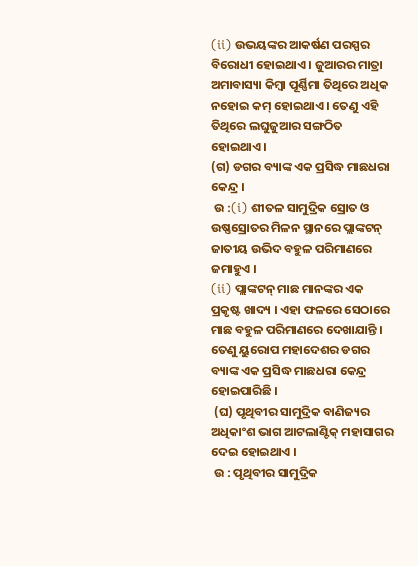(ii) ଉଭୟଙ୍କର ଆକର୍ଷଣ ପରସ୍ପର ବିରୋଧୀ ହୋଇଥାଏ । ଜୁଆରର ମାତ୍ରା ଅମାବାସ୍ୟା କିମ୍ବା ପୂର୍ଣ୍ଣିମା ତିଥିରେ ଅଧିକ ନହୋଇ କମ୍ ହୋଇଥାଏ । ତେଣୁ ଏହି ତିଥିରେ ଲଘୁଜୁଆର ସଙ୍ଗଠିତ ହୋଇଥାଏ ।
(ଗ) ଡଗର ବ୍ୟାଙ୍କ ଏକ ପ୍ରସିଦ୍ଧ ମାଛଧରା କେନ୍ଦ୍ର ।
 ଉ :(i) ଶୀତଳ ସାମୁଦ୍ରିକ ସ୍ରୋତ ଓ ଉଷ୍ଣସ୍ରୋତର ମିଳନ ସ୍ଥାନରେ ପ୍ଲାଙ୍କଟନ୍ ଜାତୀୟ ଉଭିଦ ବହୁଳ ପରିମାଣରେ ଜମାହୁଏ ।
(ii) ପ୍ଲାଙ୍କଟନ୍ ମାଛ ମାନଙ୍କର ଏକ ପ୍ରକୃଷ୍ଟ ଖାଦ୍ୟ । ଏହା ଫଳରେ ସେଠାରେ ମାଛ ବହୁଳ ପରିମାଣରେ ଦେଖାଯାନ୍ତି । ତେଣୁ ୟୁରୋପ ମହାଦେଶର ଡଗର ବ୍ୟାଙ୍କ ଏକ ପ୍ରସିଦ୍ଧ ମାଛଧରା କେନ୍ଦ୍ର ହୋଇପାରିଛି ।
 (ଘ) ପୃଥିବୀର ସାମୁଦ୍ରିକ ବାଣିଜ୍ୟର ଅଧିକାଂଶ ଭାଗ ଆଟଲାଣ୍ଟିକ୍ ମହାସାଗର ଦେଇ ହୋଇଥାଏ ।
 ଉ : ପୃଥିବୀର ସାମୁଦ୍ରିକ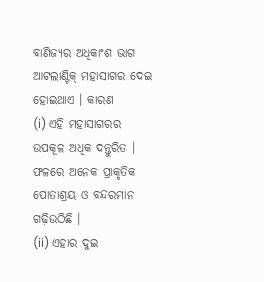ବାଣିଜ୍ୟର ଅଧିକାଂଶ ଭାଗ ଆଟଲାଣ୍ଟିକ୍ ମହାସାଗର ଦେଇ ହୋଇଥାଏ । କାରଣ
(i) ଏହି ମହାସାଗରର ଉପକୂଳ ଅଧିକ ଦନ୍ତୁରିତ । ଫଳରେ ଅନେକ ପ୍ରାକୃତିକ ପୋତାଶ୍ରୟ ଓ ବନ୍ଦରମାନ ଗଢ଼ିଉଠିଛି ।
(ii) ଏହାର ଦୁଇ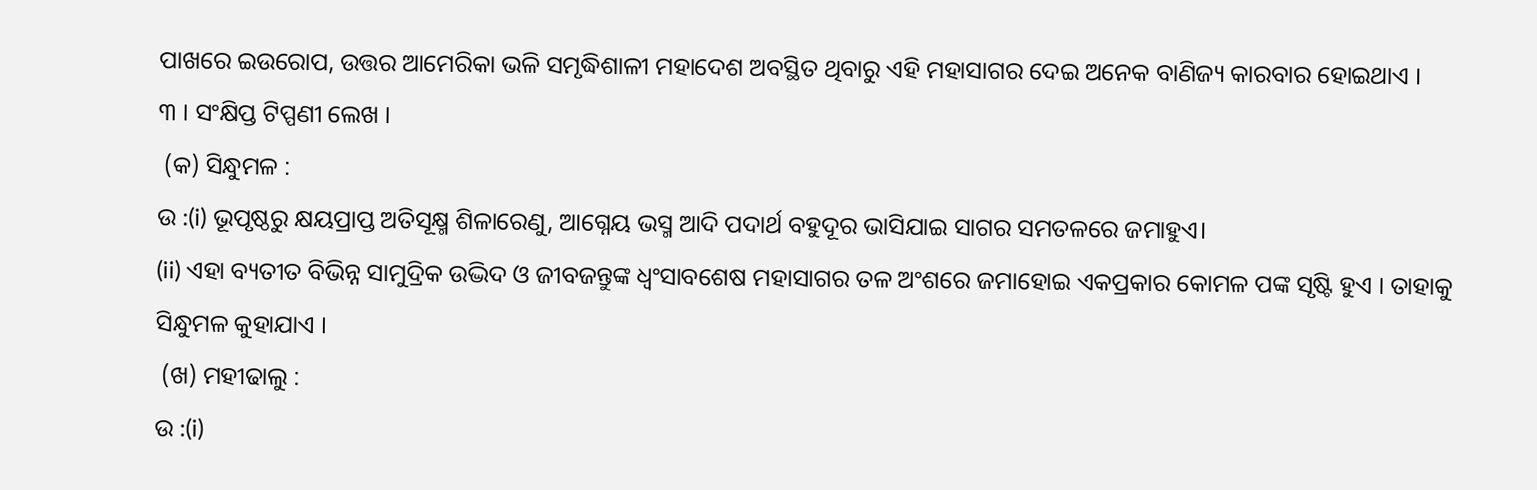ପାଖରେ ଇଉରୋପ, ଉତ୍ତର ଆମେରିକା ଭଳି ସମୃଦ୍ଧିଶାଳୀ ମହାଦେଶ ଅବସ୍ଥିତ ଥିବାରୁ ଏହି ମହାସାଗର ଦେଇ ଅନେକ ବାଣିଜ୍ୟ କାରବାର ହୋଇଥାଏ ।
୩ । ସଂକ୍ଷିପ୍ତ ଟିପ୍ପଣୀ ଲେଖ ।
 (କ) ସିନ୍ଧୁମଳ :
ଉ :(i) ଭୂପୃଷ୍ଠରୁ କ୍ଷୟପ୍ରାପ୍ତ ଅତିସୂକ୍ଷ୍ମ ଶିଳାରେଣୁ, ଆଗ୍ନେୟ ଭସ୍ମ ଆଦି ପଦାର୍ଥ ବହୁଦୂର ଭାସିଯାଇ ସାଗର ସମତଳରେ ଜମାହୁଏ।
(ii) ଏହା ବ୍ୟତୀତ ବିଭିନ୍ନ ସାମୁଦ୍ରିକ ଉଦ୍ଭିଦ ଓ ଜୀବଜନ୍ତୁଙ୍କ ଧ୍ବଂସାବଶେଷ ମହାସାଗର ତଳ ଅଂଶରେ ଜମାହୋଇ ଏକପ୍ରକାର କୋମଳ ପଙ୍କ ସୃଷ୍ଟି ହୁଏ । ତାହାକୁ ସିନ୍ଧୁମଳ କୁହାଯାଏ ।
 (ଖ) ମହୀଢାଲୁ :
ଉ :(i)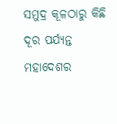ସମୁଦ୍ର କୂଳଠାରୁ କିଛି ଦୂର ପର୍ଯ୍ୟନ୍ତ ମହାଦେଶର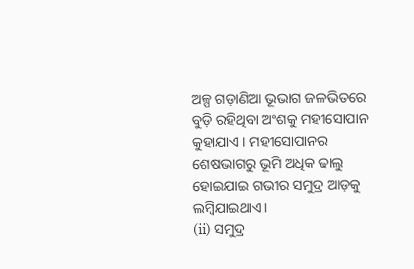ଅଳ୍ପ ଗଡ଼ାଣିଆ ଭୂଭାଗ ଜଳଭିତରେ ବୁଡ଼ି ରହିଥିବା ଅଂଶକୁ ମହୀସୋପାନ କୁହାଯାଏ । ମହୀସୋପାନର ଶେଷଭାଗରୁ ଭୂମି ଅଧିକ ଢାଲୁ ହୋଇଯାଇ ଗଭୀର ସମୁଦ୍ର ଆଡ଼କୁ ଲମ୍ବିଯାଇଥାଏ।
(ii) ସମୁଦ୍ର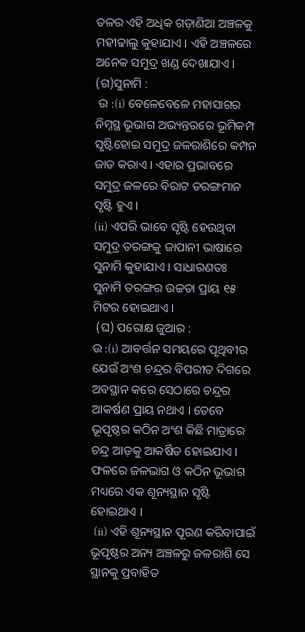ତଳର ଏହି ଅଧିକ ଗଡ଼ାଣିଆ ଅଞ୍ଚଳକୁ ମହୀଢାଲୁ କୁହାଯାଏ । ଏହି ଅଞ୍ଚଳରେ ଅନେକ ସମୁଦ୍ର ଖଣ୍ଡ ଦେଖାଯାଏ ।
(ଗ)ସୁନାମି :
 ଉ :(i) ବେଳେବେଳେ ମହାସାଗର ନିମ୍ନସ୍ଥ ଭୂଭାଗ ଅଭ୍ୟନ୍ତରରେ ଭୂମିକମ୍ପ ସୃଷ୍ଟିହୋଇ ସମୁଦ୍ର ଜଳରାଶିରେ କମ୍ପନ ଜାତ କରାଏ । ଏହାର ପ୍ରଭାବରେ ସମୁଦ୍ର ଜଳରେ ବିରାଟ ତରଙ୍ଗମାନ ସୃଷ୍ଟି ହୁଏ ।
(ii) ଏପରି ଭାବେ ସୃଷ୍ଟି ହେଉଥିବା ସମୁଦ୍ର ତରଙ୍ଗକୁ ଜାପାନୀ ଭାଷାରେ ସୁନାମି କୁହାଯାଏ । ସାଧାରଣତଃ ସୁନାମି ତରଙ୍ଗର ଉଚ୍ଚତା ପ୍ରାୟ ୧୫ ମିଟର ହୋଇଥାଏ ।
 (ଘ) ପରୋକ୍ଷ ଜୁଆର :
ଉ :(i) ଆବର୍ତ୍ତନ ସମୟରେ ପୃଥିବୀର ଯେଉଁ ଅଂଶ ଚନ୍ଦ୍ରର ବିପରୀତ ଦିଗରେ ଅବସ୍ଥାନ କରେ ସେଠାରେ ଚନ୍ଦ୍ରର  ଆକର୍ଷଣ ପ୍ରାୟ ନଥାଏ । ତେବେ ଭୂପୃଷ୍ଠର କଠିନ ଅଂଶ କିଛି ମାତ୍ରାରେ ଚନ୍ଦ୍ର ଆଡ଼କୁ ଆକର୍ଷିତ ହୋଇଯାଏ । ଫଳରେ ଜଳଭାଗ ଓ କଠିନ ଭୂଭାଗ ମଧ୍ୟରେ ଏକ ଶୂନ୍ୟସ୍ଥାନ ସୃଷ୍ଟି ହୋଇଥାଏ ।
 (ii) ଏହି ଶୂନ୍ୟସ୍ଥାନ ପୂରଣ କରିବାପାଇଁ ଭୂପୃଷ୍ଠର ଅନ୍ୟ ଅଞ୍ଚଳରୁ ଜଳରାଶି ସେ ସ୍ଥାନକୁ ପ୍ରବାହିତ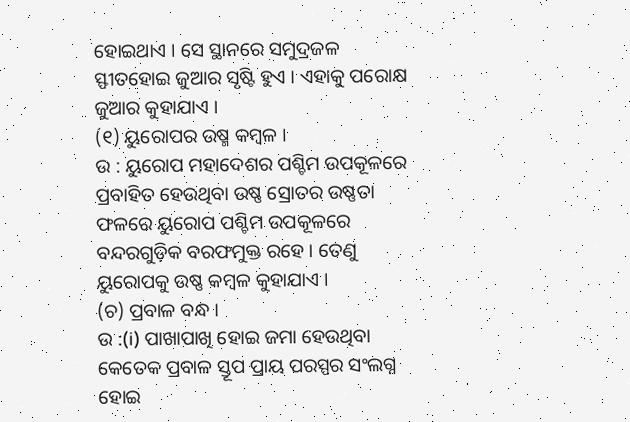ହୋଇଥାଏ । ସେ ସ୍ଥାନରେ ସମୁଦ୍ରଜଳ ସ୍ଫୀତହୋଇ ଜୁଆର ସୃଷ୍ଟି ହୁଏ । ଏହାକୁ ପରୋକ୍ଷ ଜୁଆର କୁହାଯାଏ ।
(୧) ୟୁରୋପର ଉଷ୍ମ କମ୍ବଳ ।
ଉ : ୟୁରୋପ ମହାଦେଶର ପଶ୍ଚିମ ଉପକୂଳରେ ପ୍ରବାହିତ ହେଉଥିବା ଉଷ୍ଣ ସ୍ରୋତର ଉଷ୍ଣତା ଫଳରେ ୟୁରୋପ ପଶ୍ଚିମ ଉପକୂଳରେ ବନ୍ଦରଗୁଡ଼ିକ ବରଫମୁକ୍ତ ରହେ । ତେଣୁ ୟୁରୋପକୁ ଉଷ୍ଣ କମ୍ବଳ କୁହାଯାଏ ।
(ଚ) ପ୍ରବାଳ ବନ୍ଧ ।
ଉ :(i) ପାଖାପାଖି ହୋଇ ଜମା ହେଉଥିବା କେତେକ ପ୍ରବାଳ ସ୍ତୂପ ପ୍ରାୟ ପରସ୍ପର ସଂଲଗ୍ନ ହୋଇ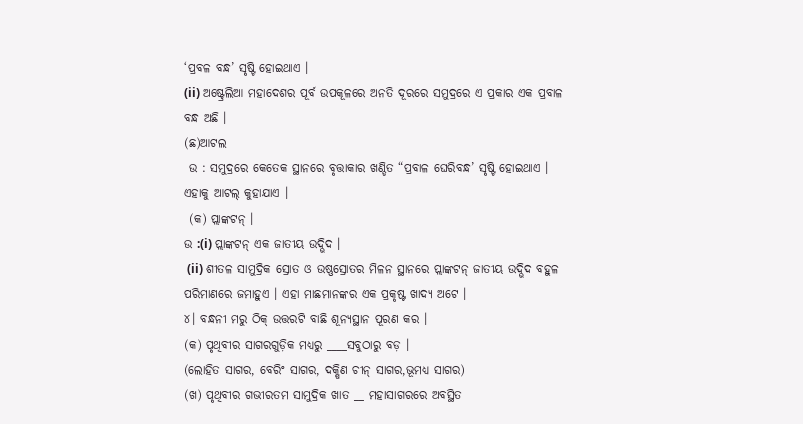‘ପ୍ରବଳ ବନ୍ଧ’ ସୃଷ୍ଟି ହୋଇଥାଏ ।
(ii) ଅଷ୍ଟ୍ରେଲିଆ ମହାଦେଶର ପୂର୍ବ ଉପକୂଳରେ ଅନତି ଦୂରରେ ସମୁଦ୍ରରେ ଏ ପ୍ରକାର ଏକ ପ୍ରବାଳ ବନ୍ଧ ଅଛି ।
(ଛ)ଆଟଲ
 ଉ : ସମୁଦ୍ରରେ କେତେକ ସ୍ଥାନରେ ବୃତ୍ତାକାର ଖଣ୍ଡିତ “ପ୍ରବାଳ ଘେରିବନ୍ଧ’ ସୃଷ୍ଟି ହୋଇଥାଏ । ଏହାକୁ ଆଟଲ୍ କୁହାଯାଏ ।
 (କ) ପ୍ଲାଙ୍କଟନ୍ ।
ଉ :(i) ପ୍ଲାଙ୍କଟନ୍ ଏକ ଜାତୀୟ ଉଦ୍ଭିଦ ।
 (ii) ଶୀତଳ ସାମୁଦ୍ରିକ ସ୍ରୋତ ଓ ଉଷ୍ଣସ୍ରୋତର ମିଳନ ସ୍ଥାନରେ ପ୍ଲାଙ୍କଟନ୍ ଜାତୀୟ ଉଦ୍ଭିଦ ବହୁଳ ପରିମାଣରେ ଜମାହୁଏ । ଏହା ମାଛମାନଙ୍କର ଏକ ପ୍ରକୃଷ୍ଟ ଖାଦ୍ୟ ଅଟେ ।
୪। ବନ୍ଧନୀ ମରୁ ଠିକ୍ ଉତ୍ତରଟି ବାଛି ଶୂନ୍ୟସ୍ଥାନ ପୂରଣ କର ।
(କ) ପୃଥିବୀର ସାଗରଗୁଡ଼ିକ ମଧ୍ୟରୁ ____ସବୁଠାରୁ ବଡ଼ ।
(ଲୋହିତ ସାଗର, ବେରିଂ ସାଗର, ଦକ୍ଷିଣ ଚୀନ୍‌ ସାଗର,ଭୂମଧ୍ୟ ସାଗର)
(ଖ) ପୃଥିବୀର ଗଭୀରତମ ସାମୁଦ୍ରିକ ଖାତ __ ମହାସାଗରରେ ଅବସ୍ଥିତ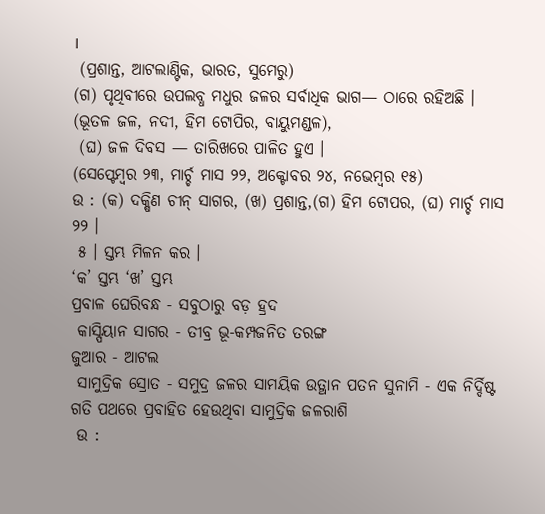।
 (ପ୍ରଶାନ୍ତ, ଆଟଲାଣ୍ଟିକ, ଭାରତ, ସୁମେରୁ)
(ଗ) ପୃଥିବୀରେ ଉପଲବ୍ଧ ମଧୁର ଜଳର ସର୍ବାଧିକ ଭାଗ— ଠାରେ ରହିଅଛି ।
(ଭୂତଳ ଜଳ, ନଦୀ, ହିମ ଟୋପିର, ବାୟୁମଣ୍ଡଳ),
 (ଘ) ଜଳ ଦିବସ — ତାରିଖରେ ପାଳିତ ହୁଏ ।
(ସେପ୍ଟେମ୍ବର ୨୩, ମାର୍ଚ୍ଚ ମାସ ୨୨, ଅକ୍ଟୋବର ୨୪, ନଭେମ୍ବର ୧୫)
ଉ : (କ) ଦକ୍ଷିଣ ଚୀନ୍‌ ସାଗର, (ଖ) ପ୍ରଶାନ୍ତ,(ଗ) ହିମ ଟୋପର, (ଘ) ମାର୍ଚ୍ଚ ମାସ ୨୨ ।
 ୫ । ସ୍ତମ୍ଭ ମିଳନ କର ।
‘କ’ ସ୍ତମ୍ଭ ‘ଖ’ ସ୍ତମ୍ଭ
ପ୍ରବାଳ ଘେରିବନ୍ଧ - ସବୁଠାରୁ ବଡ଼ ହ୍ରଦ
 କାସ୍ପିୟାନ ସାଗର - ତୀବ୍ର ଭୂ-କମ୍ପଜନିତ ତରଙ୍ଗ
ଜୁଆର - ଆଟଲ
 ସାମୁଦ୍ରିକ ସ୍ରୋତ - ସମୁଦ୍ର ଜଳର ସାମୟିକ ଉତ୍ଥାନ ପତନ ସୁନାମି - ଏକ ନିର୍ଦ୍ଦିଷ୍ଟ ଗତି ପଥରେ ପ୍ରବାହିତ ହେଉଥିବା ସାମୁଦ୍ରିକ ଜଳରାଶି
 ଉ :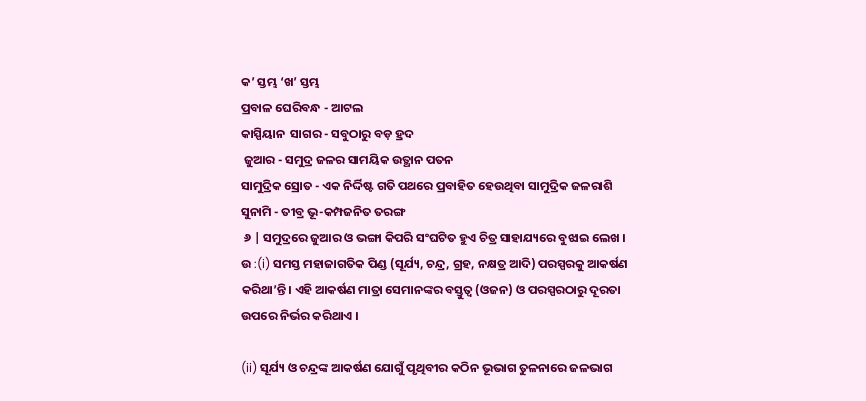କ’ ସ୍ତମ୍ଭ ‘ଖ’ ସ୍ତମ୍ଭ
ପ୍ରବାଳ ଘେରିବନ୍ଧ - ଆଟଲ
କାସ୍ପିୟାନ  ସାଗର - ସବୁଠାରୁ ବଡ଼ ହ୍ରଦ
 ଜୁଆର - ସମୁଦ୍ର ଜଳର ସାମୟିକ ଉତ୍ଥାନ ପତନ
ସାମୁଦ୍ରିକ ସ୍ରୋତ - ଏକ ନିର୍ଦ୍ଦିଷ୍ଟ ଗତି ପଥରେ ପ୍ରବାହିତ ହେଉଥିବା ସାମୁଦ୍ରିକ ଜଳରାଶି
ସୁନାମି - ତୀବ୍ର ଭୂ-କମ୍ପଜନିତ ତରଙ୍ଗ
 ୬ | ସମୁଦ୍ରରେ ଜୁଆର ଓ ଭଙ୍ଗା କିପରି ସଂଘଟିତ ହୁଏ ଚିତ୍ର ସାହାଯ୍ୟରେ ବୁଝାଇ ଲେଖ ।
ଉ :(i) ସମସ୍ତ ମହାଜାଗତିକ ପିଣ୍ଡ (ସୂର୍ଯ୍ୟ, ଚନ୍ଦ୍ର, ଗ୍ରହ, ନକ୍ଷତ୍ର ଆଦି) ପରସ୍ପରକୁ ଆକର୍ଷଣ କରିଥା’ନ୍ତି । ଏହି ଆକର୍ଷଣ ମାତ୍ରା ସେମାନଙ୍କର ବସ୍ତୁତ୍ବ (ଓଜନ) ଓ ପରସ୍ପରଠାରୁ ଦୂରତା ଉପରେ ନିର୍ଭର କରିଥାଏ ।

(ii) ସୂର୍ଯ୍ୟ ଓ ଚନ୍ଦ୍ରଙ୍କ ଆକର୍ଷଣ ଯୋଗୁଁ ପୃଥିବୀର କଠିନ ଭୂଭାଗ ତୁଳନାରେ ଜଳଭାଗ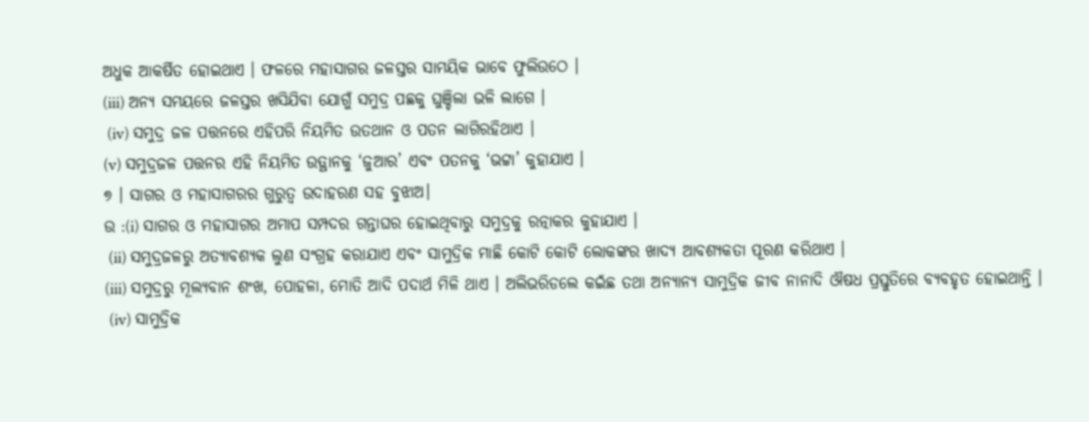ଅଧୁକ ଆକର୍ଷିତ ହୋଇଥାଏ । ଫଳରେ ମହାସାଗର ଜଳସ୍ତର ସାମୟିକ ଭାବେ ଫୁଲିଉଠେ ।
(iii) ଅନ୍ୟ ସମୟରେ ଜଳସ୍ତର ଖସିଯିବା ଯୋଗୁଁ ସମୁଦ୍ର ପଛକୁ ଘୁଞ୍ଚିଲା ଭଳି ଲାଗେ ।
 (iv) ସମୁଦ୍ର ଜଳ ପତ୍ତନରେ ଏହିପରି ନିୟମିତ ଉତଥାନ ଓ ପତନ ଲାଗିରହିଥାଏ ।
(v) ସମୁଦ୍ରଜଳ ପତ୍ତନର ଏହି ନିୟମିତ ଉତ୍ଥାନକୁ ‘ଜୁଆର’ ଏବଂ ପତନକୁ ‘ଭଟ୍ଟା’ କୁହାଯାଏ ।
୭ । ସାଗର ଓ ମହାସାଗରର ଗୁରୁତ୍ଵ ଉଦାହରଣ ସହ ବୁଝାଅ।
ଉ :(i) ସାଗର ଓ ମହାସାଗର ଅମାପ ସମ୍ପଦର ଗନ୍ତାଘର ହୋଇଥିବାରୁ ସମୁଦ୍ରକୁ ରତ୍ନାକର କୁହାଯାଏ ।
 (ii) ସମୁଦ୍ରଜଳରୁ ଅତ୍ୟାବଶ୍ୟକ ଲୁଣ ସଂଗ୍ରହ କରାଯାଏ ଏବଂ ସାମୁଦ୍ରିକ ମାଛି କୋଟି କୋଟି ଲୋକଙ୍କର ଖାଦ୍ୟ ଆବଶ୍ୟକତା ପୂରଣ କରିଥାଏ ।
(iii) ସମୁଦ୍ରରୁ ମୂଲ୍ୟବାନ ଶଂଖ, ପୋହଳା, ମୋତି ଆଦି ପଦାର୍ଥ ମିଳି ଥାଏ । ଅଲିଭରିଡଲେ କଇଁଛ ତଥା ଅନ୍ୟାନ୍ୟ ସାମୁଦ୍ରିକ ଜୀବ ନାନାଦି ଔଷଧ ପ୍ରସ୍ତୁତିରେ ବ୍ୟବହୃତ ହୋଇଥାନ୍ତି ।
 (iv) ସାମୁଦ୍ରିକ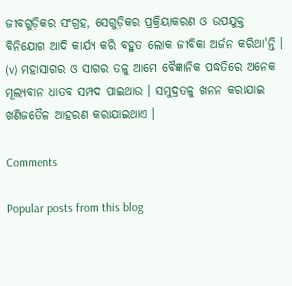ଜୀବଗୁଡ଼ିକର ସଂଗ୍ରହ, ସେଗୁଡ଼ିକର ପ୍ରକ୍ରିୟାକରଣ ଓ ଉପଯୁକ୍ତ ବିନିଯୋଗ ଆଦି କାର୍ଯ୍ୟ କରି ବହୁତ ଲୋକ ଜୀବିକା ଅର୍ଜନ କରିଥା'ନ୍ତି ।
(v) ମହାସାଗର ଓ ସାଗର ତଳୁ ଆମେ ବୈଜ୍ଞାନିକ ପଦ୍ଧତିରେ ଅନେକ ମୂଲ୍ୟବାନ ଧାତବ ସମ୍ପଦ ପାଇଥାଉ । ସମୁଦ୍ରତଳୁ ଖନନ କରାଯାଇ ଖଣିଜତୈଳ ଆହରଣ କରାଯାଇଥାଏ ।

Comments

Popular posts from this blog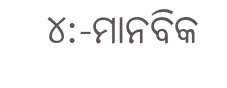୪:-ମାନବିକ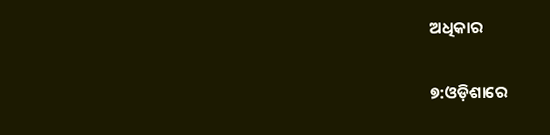ଅଧିକାର

୭:ଓଡ଼ିଶାରେ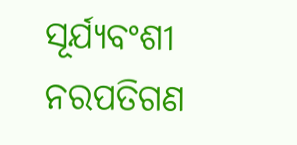ସୂର୍ଯ୍ୟବଂଶୀ ନରପତିଗଣ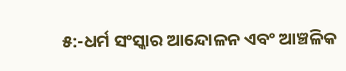୫:-ଧର୍ମ ସଂସ୍କାର ଆନ୍ଦୋଳନ ଏବଂ ଆଞ୍ଚଳିକ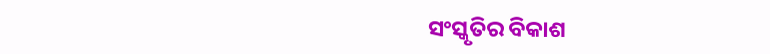ସଂସ୍କୃତିର ବିକାଶ